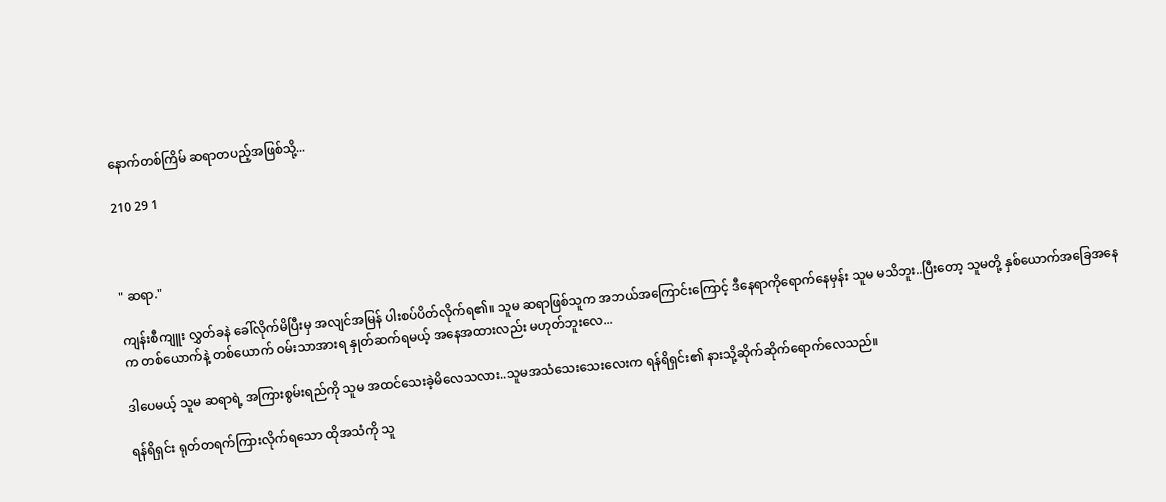နောက်တစ်ကြိမ် ဆရာတပည့်အဖြစ်သို့...

210 29 1



" ဆရာ."

ကျန်းစီကျူး လွှတ်ခနဲ ခေါ်လိုက်မိပြီးမှ အလျင်အမြန် ပါးစပ်ပိတ်လိုက်ရ၏။ သူမ ဆရာဖြစ်သူက အဘယ်အကြောင်းကြောင့် ဒီနေရာကိုရောက်နေမှန်း သူမ မသိဘူး..ပြီးတော့ သူမတို့ နှစ်ယောက်အခြေအနေက တစ်ယောက်နဲ့ တစ်ယောက် ဝမ်းသာအားရ နှုတ်ဆက်ရမယ့် အနေအထားလည်း မဟုတ်ဘူးလေ...

ဒါပေမယ့် သူမ ဆရာရဲ့ အကြားစွမ်းရည်ကို သူမ အထင်သေးခဲ့မိလေသလား..သူမအသံသေးသေးလေးက ရန်ရိရှင်း၏ နားသို့ဆိုက်ဆိုက်ရောက်လေသည်။

ရန်ရိရှင်း ရုတ်တရက်ကြားလိုက်ရသော ထိုအသံကို သူ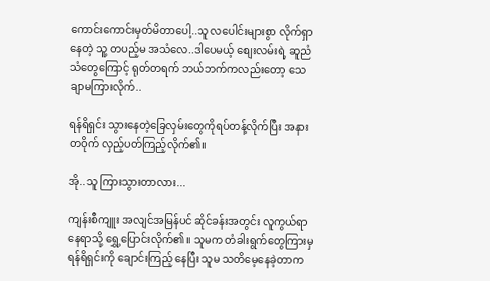ကောင်းကောင်းမှတ်မိတာပေါ့..သူ လပေါင်းများစွာ လိုက်ရှာနေတဲ့ သူ့ တပည့်မ အသံလေ..ဒါပေမယ့် စျေးလမ်းရဲ့ ဆူညံသံတွေကြောင့် ရုတ်တရက် ဘယ်ဘက်ကလည်းတော့ သေချာမကြားလိုက်..

ရန်ရိရှင်း သွားနေတဲ့ခြေလှမ်းတွေကိုရပ်တန့်လိုက်ပြီး အနားတဝိုက် လှည့်ပတ်ကြည့်လိုက်၏။

အို..သူ ကြားသွားတာလား...

ကျန်းစီကျူး အလျင်အမြန်ပင် ဆိုင်ခန်းအတွင်း လူကွယ်ရာနေရာသို့ ရွှေ့ပြောင်းလိုက်၏။ သူမက တံခါးရွက်တွေကြားမှ ရန်ရိရှင်းကို ချောင်းကြည့် နေပြီး သူမ သတိမေ့နေခဲ့တာက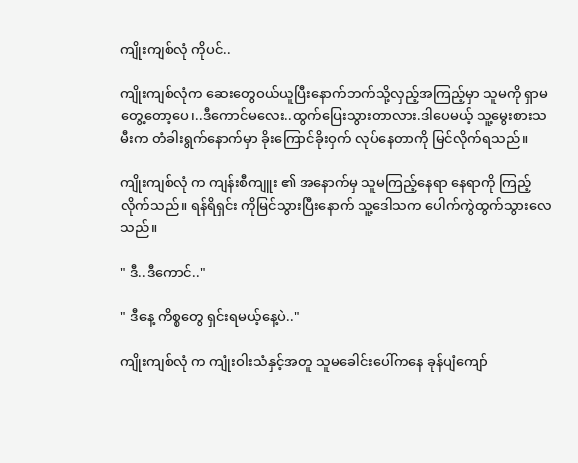ကျိုးကျစ်လုံ ကိုပင်..

ကျိုးကျစ်လုံက ဆေးတွေဝယ်ယူပြီးနောက်ဘက်သို့လှည့်အကြည့်မှာ သူမကို ရှာမတွေ့တော့ပေ၊..ဒီကောင်မလေး..ထွက်ပြေးသွားတာလား.ဒါပေမယ့် သူ့မွေးစားသမီးက တံခါးရွက်နောက်မှာ ခိုးကြောင်ခိုးဝှက် လုပ်နေတာကို မြင်လိုက်ရသည်။

ကျိုးကျစ်လုံ က ကျန်းစီကျူး ၏ အနောက်မှ သူမကြည့်နေရာ နေရာကို ကြည့်လိုက်သည်။ ရန်ရိရှင်း ကိုမြင်သွားပြီးနောက် သူ့ဒေါသက ပေါက်ကွဲထွက်သွားလေသည်။

" ဒီ..ဒီကောင်.."

" ဒီနေ့ ကိစ္စတွေ ရှင်းရမယ့်နေ့ပဲ.."

ကျိုးကျစ်လုံ က ကျုံးဝါးသံနှင့်အတူ သူမခေါင်းပေါ်ကနေ ခုန်ပျံကျော်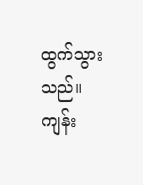ထွက်သွားသည်။ ကျန်း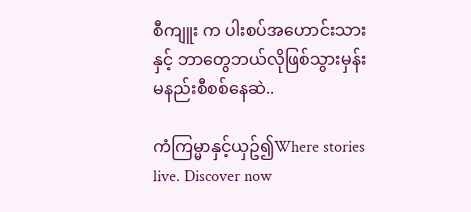စီကျူး က ပါးစပ်အဟောင်းသားနှင့် ဘာတွေဘယ်လိုဖြစ်သွားမှန်း မနည်းစီစစ်နေဆဲ..

ကံကြမ္မာနှင့်ယှဥ်၍Where stories live. Discover now